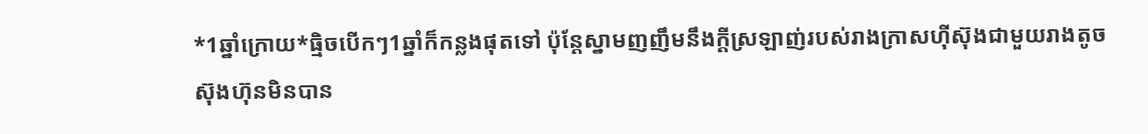*1ឆ្នាំក្រោយ*ធ្មិចបេីកៗ1ឆ្នាំក៏កន្លងផុតទៅ ប៉ុន្តែស្នាមញញឹមនឹងក្ដីស្រឡាញ់របស់រាងក្រាសហុីស៊ុងជាមួយរាងតូចស៊ុងហ៊ុនមិនបាន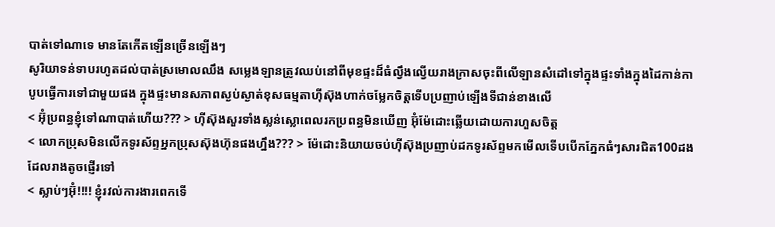បាត់ទៅណាទេ មានតែកេីតឡេីនច្រេីនឡេីងៗ
សូរិយាទន់ទាបរហូតដល់បាត់ស្រមោលឈឹង សម្លេងឡានត្រូវឈប់នៅពីមុខផ្ទះដ៏ធំល្វឹងល្វើយរាងក្រាសចុះពីលេីឡានសំដៅទៅក្នុងផ្ទះទាំងក្នុងដៃកាន់កាបូបធ្វេីការទៅជាមួយផង ក្នុងផ្ទះមានសភាពស្ងប់ស្ងាត់ខុសធម្មតាហុីស៊ុងហាក់ចម្លែកចិត្តទេីបប្រញាប់ឡេីងទីជាន់ខាងលេី
< អ៊ុំប្រពន្ធខ្ញុំទៅណាបាត់ហេីយ??? > ហុីស៊ុងសួរទាំងស្លន់ស្លោពេលរកប្រពន្ធមិនឃេីញ អ៊ុំម៉ែដោះឆ្លេីយដោយការហួសចិត្ត
< លោកប្រុសមិនលេីកទូរស័ព្ទអ្នកប្រុសស៊ុងហ៊ុនផងហ្នឹង??? > ម៉ែដោះនិយាយចប់ហុីស៊ុងប្រញាប់ដកទូរស័ព្ទមកមេីលទេីបបេីកភ្នែកធំៗសារជិត100ដងដែលរាងតូចផ្ញេីរទៅ
< ស្លាប់ៗអ៊ុំ!!!! ខ្ញុំរវល់ការងារពេកទេី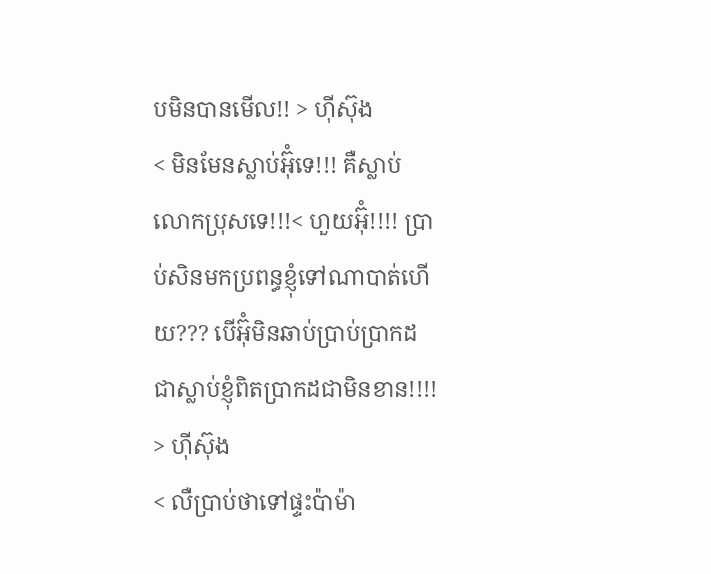បមិនបានមេីល!! > ហុីស៊ុង
< មិនមែនស្លាប់អ៊ុំទេ!!! គឺស្លាប់លោកប្រុសទេ!!!< ហួយអ៊ុំ!!!! ប្រាប់សិនមកប្រពន្ធខ្ញុំទៅណាបាត់ហេីយ??? បេីអ៊ុំមិនឆាប់ប្រាប់ប្រាកដជាស្លាប់ខ្ញុំពិតប្រាកដជាមិនខាន!!!! > ហុីស៊ុង
< លឺប្រាប់ថាទៅផ្ទះប៉ាម៉ា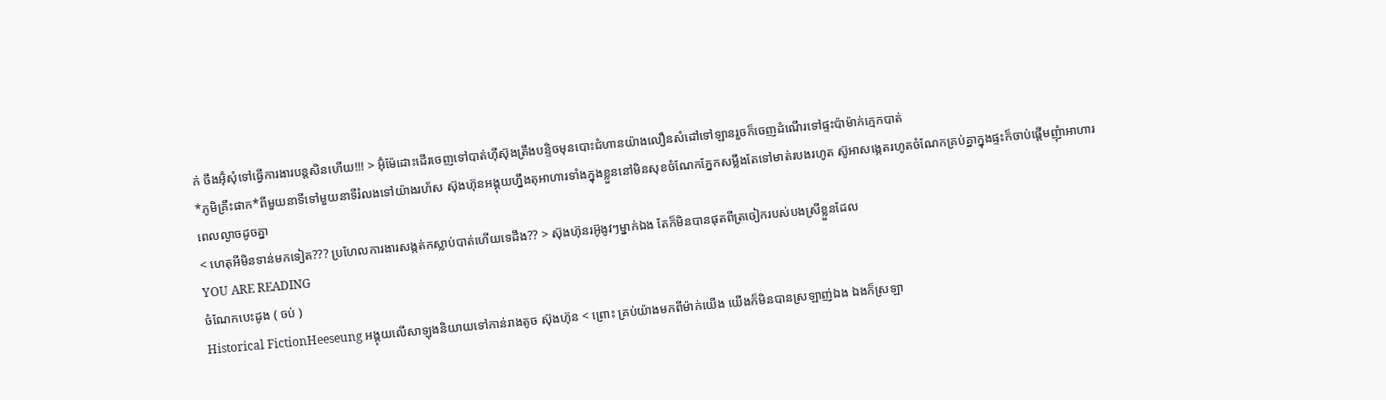ក់ ចឹងអ៊ុំសុំទៅធ្វេីការងារបន្តសិនហេីយ!!! > អ៊ុំម៉ែដោះដេីរចេញទៅបាត់ហុីស៊ុងត្រឹងបន្ទិចមុនបោះជំហានយ៉ាងលឿនសំដៅទៅឡានរួចក៏ចេញដំណេីរទៅផ្ទះប៉ាម៉ាក់ក្មេកបាត់
*ភូមិគ្រឹះផាក*ពីមួយនាទីទៅមួយនាទីរំលងទៅយ៉ាងរហ័ស ស៊ុងហ៊ុនអង្គុយហ្នឹងតុអាហារទាំងក្នុងខ្លួននៅមិនសុខចំណែកភ្នែកសម្លឹងតែទៅមាត់របងរហូត ស៊ូអាសង្កេតរហូតចំណែកគ្រប់គ្នាក្នុងផ្ទះក៏ចាប់ផ្ដេីមញុំាអាហារពេលល្ងាចដូចគ្នា
< ហេតុអីមិនទាន់មកទៀត??? ប្រហែលការងារសង្កត់កស្លាប់បាត់ហេីយទេដឹង?? > ស៊ុងហ៊ុនរអ៊ូងូវៗម្នាក់ឯង តែក៏មិនបានផុតពីត្រចៀករបស់បងស្រីខ្លួនដែល
YOU ARE READING
ចំណែកបេះដូង ( ចប់ )
Historical FictionHeeseung អង្គុយលេីសាឡុងនិយាយទៅកាន់រាងតូច ស៊ុងហ៊ុន < ព្រោះ គ្រប់យ៉ាងមកពីម៉ាក់យេីង យេីងក៏មិនបានស្រឡាញ់ឯង ឯងក៏ស្រឡា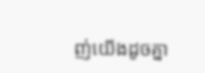ញ់យេីងដូចគ្នា